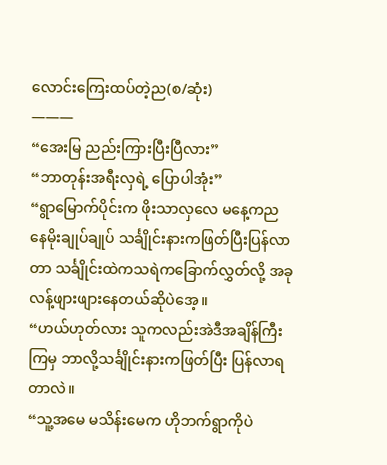လောင်းကြေးထပ်တဲ့ည(စ/ဆုံး)
———
“အေးမြ ညည်းကြားပြီးပြီလား”
“ဘာတုန်းအရီးလှရဲ့ ပြောပါအုံး”
“ရွာမြောက်ပိုင်းက ဖိုးသာလှလေ မနေ့ကညနေမိုးချုပ်ချုပ် သင်္ချိုင်းနားကဖြတ်ပြီးပြန်လာတာ သင်္ချိုင်းထဲကသရဲကခြောက်လွှတ်လို့ အခုလန့်ဖျားဖျားနေတယ်ဆိုပဲအေ့။
“ဟယ်ဟုတ်လား သူကလည်းအဲဒီအချိန်ကြီးကြမှ ဘာလို့သင်္ချိုင်းနားကဖြတ်ပြီး ပြန်လာရတာလဲ။
“သူ့အမေ မသိန်းမေက ဟိုဘက်ရွာကိုပဲ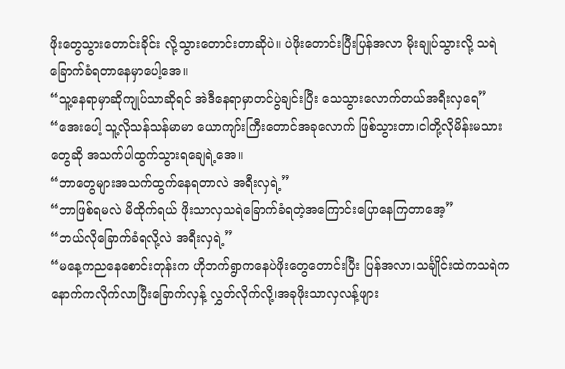ဖိုးတွေသွားတောင်းခိုင်း လို့သွားတောင်းတာဆိုပဲ။ ပဲဖိုးတောင်းပြီးပြန်အလာ မိုးချုပ်သွားလို့ သရဲခြောက်ခံရတာနေမှာပေါ့အေ။
“သူ့နေရာမှာဆိုကျုပ်သာဆိုရင် အဲဒီနေရာမှာတင်ပွဲချင်းပြီး သေသွားလောက်တယ်အရီးလှရေ”
“အေးပေါ့ သူ့လိုသန်သန်မာမာ ယောကျာ်းကြီးတောင်အခုလောက် ဖြစ်သွားတာ၊ငါတို့လိုမိန်းမသားတွေဆို အသက်ပါထွက်သွားရချေရဲ့အေ။
“ဘာတွေများအသက်ထွက်နေရတာလဲ အရီးလှရဲ့”
“ဘာဖြစ်ရမလဲ မိထိုက်ရယ် ဖိုးသာလှသရဲခြောက်ခံရတဲ့အကြောင်းပြောနေကြတာအေ့”
“ဘယ်လိုခြောက်ခံရလို့လဲ အရီးလှရဲ့”
“မနေ့ကညနေစောင်းတုန်းက ဟိုဘက်ရွာကနေပဲဖိုးတွေတောင်းပြီး ပြန်အလာ၊သင်္ချိုင်းထဲကသရဲက နောက်ကလိုက်လာပြီးခြောက်လှန့် လွှတ်လိုက်လို့၊အခုဖိုးသာလှလန့်ဖျား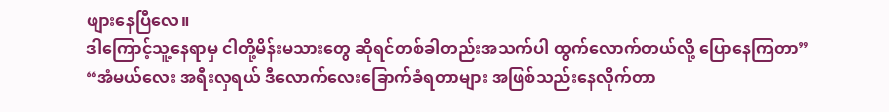ဖျားနေပြီလေ။
ဒါကြောင့်သူ့နေရာမှ ငါတို့မိန်းမသားတွေ ဆိုရင်တစ်ခါတည်းအသက်ပါ ထွက်လောက်တယ်လို့ ပြောနေကြတာ”
“အံမယ်လေး အရီးလှရယ် ဒီလောက်လေးခြောက်ခံရတာများ အဖြစ်သည်းနေလိုက်တာ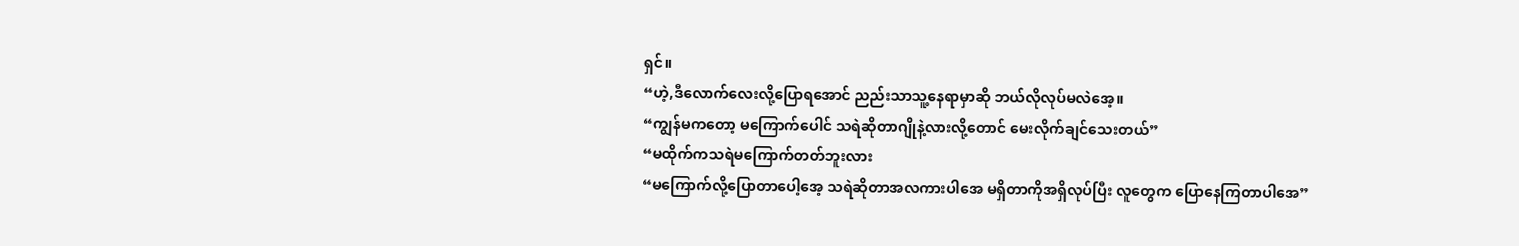ရှင်။
“ဟဲ့,ဒီလောက်လေးလို့ပြောရအောင် ညည်းသာသူ့နေရာမှာဆို ဘယ်လိုလုပ်မလဲအေ့။
“ကျွန်မကတော့ မကြောက်ပေါင် သရဲဆိုတာဂျိုနဲ့လားလို့တောင် မေးလိုက်ချင်သေးတယ်”
“မထိုက်ကသရဲမကြောက်တတ်ဘူးလား
“မကြောက်လို့ပြောတာပေါ့အေ့ သရဲဆိုတာအလကားပါအေ မရှိတာကိုအရှိလုပ်ပြီး လူတွေက ပြောနေကြတာပါအေ”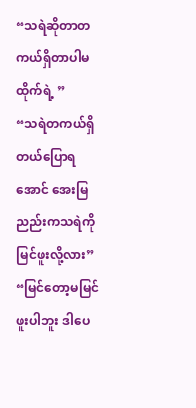“သရဲဆိုတာတကယ်ရှိတာပါမထိုက်ရဲ့ ”
“သရဲတကယ်ရှိတယ်ပြောရအောင် အေးမြညည်းကသရဲကိုမြင်ဖူးလို့လား”
“မြင်တော့မမြင်ဖူးပါဘူး ဒါပေ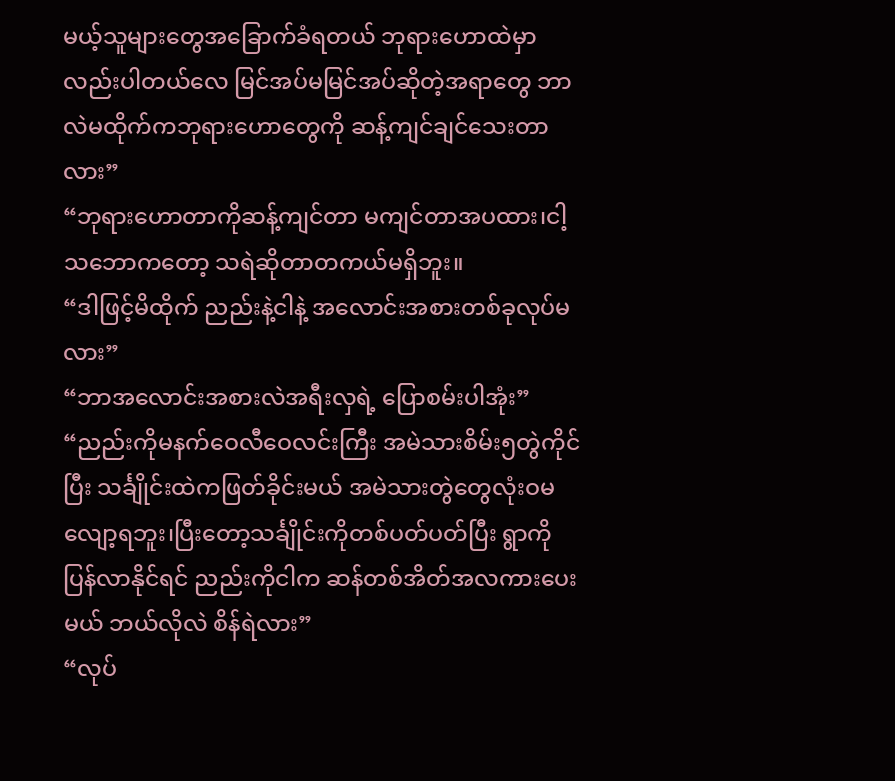မယ့်သူများတွေအခြောက်ခံရတယ် ဘုရားဟောထဲမှာလည်းပါတယ်လေ မြင်အပ်မမြင်အပ်ဆိုတဲ့အရာတွေ ဘာလဲမထိုက်ကဘုရားဟောတွေကို ဆန့်ကျင်ချင်သေးတာလား”
“ဘုရားဟောတာကိုဆန့်ကျင်တာ မကျင်တာအပထား၊ငါ့သဘောကတော့ သရဲဆိုတာတကယ်မရှိဘူး။
“ဒါဖြင့်မိထိုက် ညည်းနဲ့ငါနဲ့ အလောင်းအစားတစ်ခုလုပ်မလား”
“ဘာအလောင်းအစားလဲအရီးလှရဲ့ ပြောစမ်းပါအုံး”
“ညည်းကိုမနက်ဝေလီဝေလင်းကြီး အမဲသားစိမ်း၅တွဲကိုင်ပြီး သင်္ချိုင်းထဲကဖြတ်ခိုင်းမယ် အမဲသားတွဲတွေလုံးဝမလျော့ရဘူး၊ပြီးတော့သင်္ချိုင်းကိုတစ်ပတ်ပတ်ပြီး ရွာကိုပြန်လာနိုင်ရင် ညည်းကိုငါက ဆန်တစ်အိတ်အလကားပေးမယ် ဘယ်လိုလဲ စိန်ရဲလား”
“လုပ်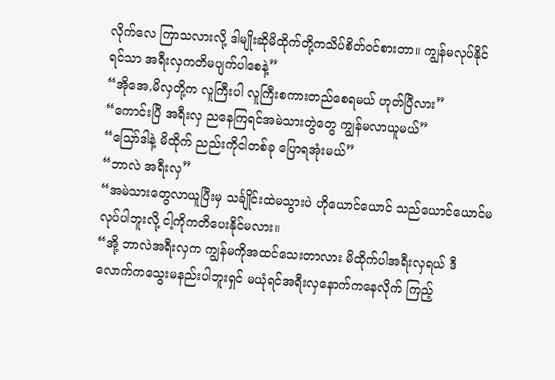လိုက်လေ ကြာသလားလို့ ဒါမျိုးဆိုမိထိုက်တို့ကသိပ်စိတ်ဝင်စားတာ။ ကျွန်မလုပ်နိုင်ရင်သာ အရီးလှကတိမပျက်ပါစေနဲ့”
“အိုအေ,မိလှတို့က လူကြီးပါ လူကြီးစကားတည်စေရမယ် ဟုတ်ပြီလား”
“ကောင်းပြီ အရီးလှ ညနေကြရင်အမဲသားတွဲတွေ ကျွန်မလာယူမယ်”
“သြော်ဒါနဲ့ မိထိုက် ညည်းကိုငါတစ်ခု ပြောရအုံးမယ်”
“ဘာလဲ အရီးလှ”
“အမဲသားတွေလာယူပြီးမှ သင်္ချိုင်းထဲမသွားပဲ ဟိုယောင်ယောင် သည်ယောင်ယောင်မလုပ်ပါဘူးလို့ ငါ့ကိုကတိပေးနိုင်မလား။
“အို့ ဘာလဲအရီးလှက ကျွန်မကိုအထင်သေးတာလား မိထိုက်ပါအရီးလှရယ် ဒီလောက်ကသွေးမနည်းပါဘူးရှင် မယုံရင်အရီးလှနောက်ကနေလိုက် ကြည့်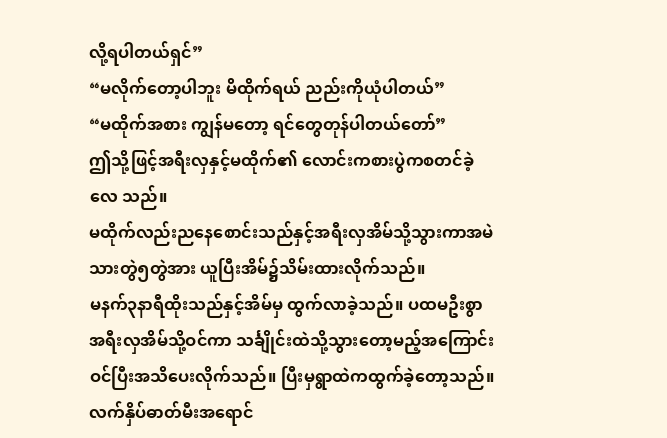လို့ရပါတယ်ရှင်”
“မလိုက်တော့ပါဘူး မိထိုက်ရယ် ညည်းကိုယုံပါတယ်”
“မထိုက်အစား ကျွန်မတော့ ရင်တွေတုန်ပါတယ်တော်”
ဤသို့ဖြင့်အရီးလှနှင့်မထိုက်၏ လောင်းကစားပွဲကစတင်ခဲ့လေ သည်။
မထိုက်လည်းညနေစောင်းသည်နှင့်အရီးလှအိမ်သို့သွားကာအမဲသားတွဲ၅တွဲအား ယူပြီးအိမ်၌သိမ်းထားလိုက်သည်။
မနက်၃နာရီထိုးသည်နှင့်အိမ်မှ ထွက်လာခဲ့သည်။ ပထမဦးစွာအရီးလှအိမ်သို့ဝင်ကာ သင်္ချိုင်းထဲသို့သွားတော့မည့်အကြောင်း ဝင်ပြီးအသိပေးလိုက်သည်။ ပြီးမှရွာထဲကထွက်ခဲ့တော့သည်။
လက်နှိပ်ဓာတ်မီးအရောင်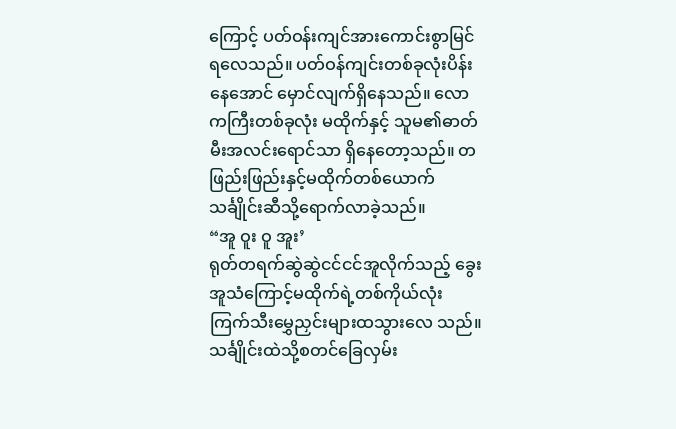ကြောင့် ပတ်ဝန်းကျင်အားကောင်းစွာမြင် ရလေသည်။ ပတ်ဝန်ကျင်းတစ်ခုလုံးပိန်းနေအောင် မှောင်လျက်ရှိနေသည်။ လောကကြီးတစ်ခုလုံး မထိုက်နှင့် သူမ၏ဓာတ်မီးအလင်းရောင်သာ ရှိနေတော့သည်။ တဖြည်းဖြည်းနှင့်မထိုက်တစ်ယောက် သင်္ချိုင်းဆီသို့ရောက်လာခဲ့သည်။
“အူ ဝူး ဝူ အူး’
ရုတ်တရက်ဆွဲဆွဲငင်ငင်အူလိုက်သည့် ခွေးအူသံကြောင့်မထိုက်ရဲ့တစ်ကိုယ်လုံး ကြက်သီးမွှေညှင်းများထသွားလေ သည်။ သင်္ချိုင်းထဲသို့စတင်ခြေလှမ်း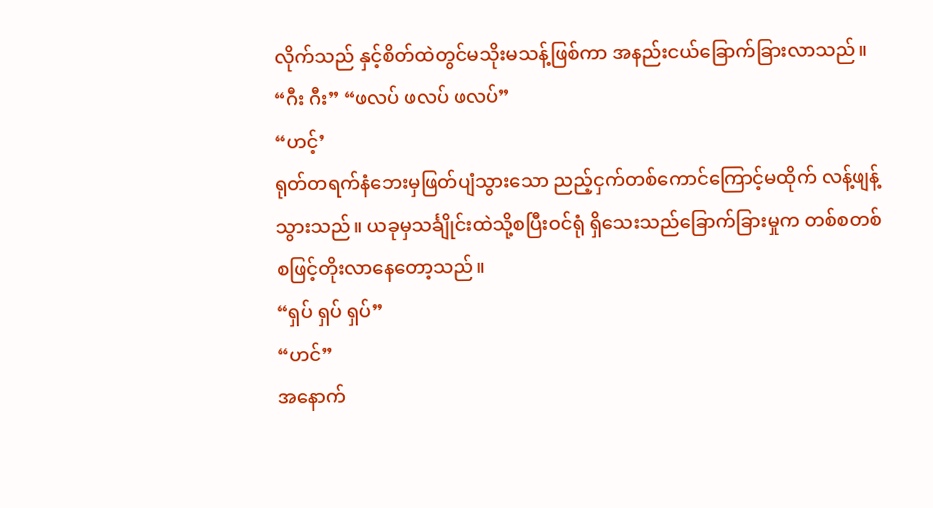လိုက်သည် နှင့်စိတ်ထဲတွင်မသိုးမသန့်ဖြစ်ကာ အနည်းငယ်ခြောက်ခြားလာသည်။
“ဂီး ဂီး” “ဖလပ် ဖလပ် ဖလပ်”
“ဟင့်’
ရုတ်တရက်နံဘေးမှဖြတ်ပျံသွားသော ညည့်ငှက်တစ်ကောင်ကြောင့်မထိုက် လန့်ဖျန့်သွားသည်။ ယခုမှသင်္ချိုင်းထဲသို့စပြီးဝင်ရုံ ရှိသေးသည်ခြောက်ခြားမှုက တစ်စတစ်စဖြင့်တိုးလာနေတော့သည်။
“ရှပ် ရှပ် ရှပ်”
“ဟင်”
အနောက်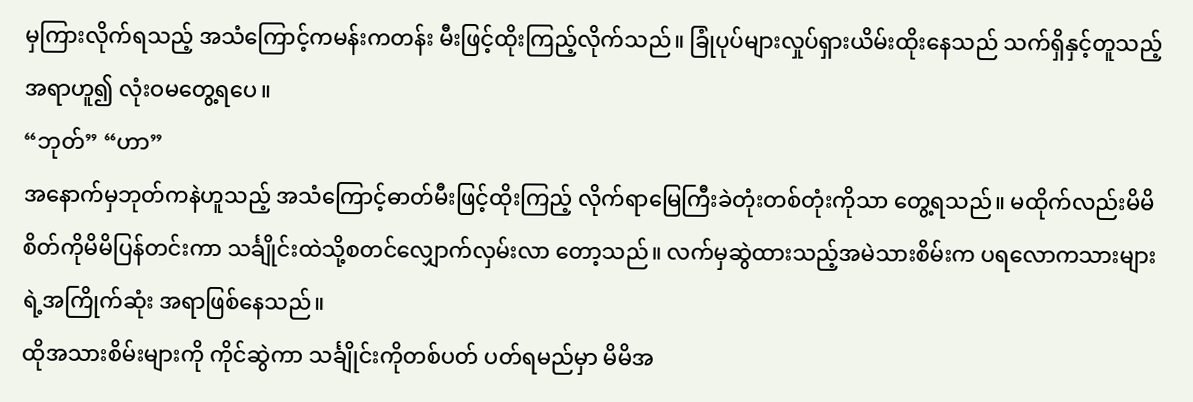မှကြားလိုက်ရသည့် အသံကြောင့်ကမန်းကတန်း မီးဖြင့်ထိုးကြည့်လိုက်သည်။ ခြုံပုပ်များလှုပ်ရှားယိမ်းထိုးနေသည် သက်ရှိနှင့်တူသည့်အရာဟူ၍ လုံးဝမတွေ့ရပေ။
“ဘုတ်” “ဟာ”
အနောက်မှဘုတ်ကနဲဟူသည့် အသံကြောင့်ဓာတ်မီးဖြင့်ထိုးကြည့် လိုက်ရာမြေကြီးခဲတုံးတစ်တုံးကိုသာ တွေ့ရသည်။ မထိုက်လည်းမိမိစိတ်ကိုမိမိပြန်တင်းကာ သင်္ချိုင်းထဲသို့စတင်လျှောက်လှမ်းလာ တော့သည်။ လက်မှဆွဲထားသည့်အမဲသားစိမ်းက ပရလောကသားများရဲ့အကြိုက်ဆုံး အရာဖြစ်နေသည်။
ထိုအသားစိမ်းများကို ကိုင်ဆွဲကာ သင်္ချိုင်းကိုတစ်ပတ် ပတ်ရမည်မှာ မိမိအ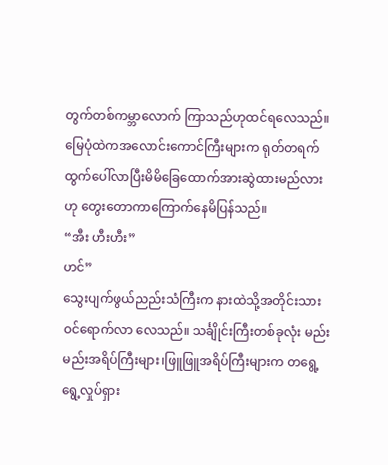တွက်တစ်ကမ္ဘာလောက် ကြာသည်ဟုထင်ရလေသည်။ မြေပုံထဲကအလောင်းကောင်ကြီးများက ရုတ်တရက်ထွက်ပေါ်လာပြီးမိမိခြေထောက်အားဆွဲထားမည်လားဟု တွေးတောကာကြောက်နေမိပြန်သည်။
“အီး ဟီးဟီး”
ဟင်”
သွေးပျက်ဖွယ်ညည်းသံကြီးက နားထဲသို့အတိုင်းသားဝင်ရောက်လာ လေသည်။ သင်္ချိုင်းကြီးတစ်ခုလုံး မည်းမည်းအရိပ်ကြီးများ၊ဖြူဖြူအရိပ်ကြီးများက တရွေ့ရွေ့လှုပ်ရှား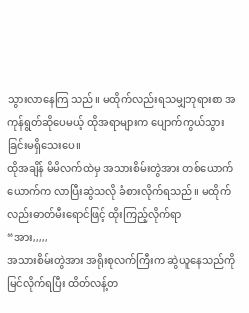သွားလာနေကြ သည်။ မထိုက်လည်းရသမျှဘုရားစာ အကုန်ရွတ်ဆိုပေမယ့် ထိုအရာများက ပျောက်ကွယ်သွားခြင်းမရှိသေးပေ။
ထိုအချိန် မိမိလက်ထဲမှ အသားစိမ်းတွဲအား တစ်ယောက်ယောက်က လာပြီးဆွဲသလို ခံစားလိုက်ရသည်။ မထိုက်လည်းဓာတ်မီးရောင်ဖြင့် ထိုးကြည့်လိုက်ရာ
“အား,,,,,
အသားစိမ်းတွဲအား အရိုးစုလက်ကြီးက ဆွဲယူနေသည်ကိုမြင်လိုက်ရပြီး ထိတ်လန့်တ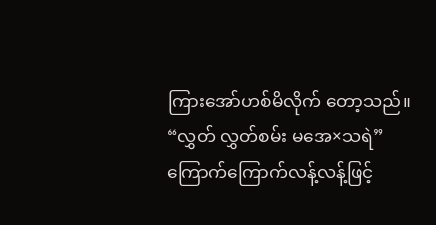ကြားအော်ဟစ်မိလိုက် တော့သည်။
“လွှတ် လွှတ်စမ်း မအေ×သရဲ”
ကြောက်ကြောက်လန့်လန့်ဖြင့်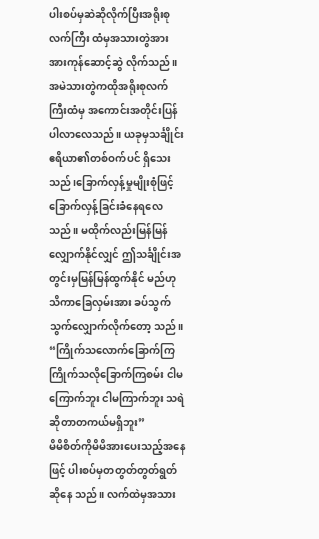ပါးစပ်မှဆဲဆိုလိုက်ပြီးအရိုးစုလက်ကြီး ထံမှအသားတွဲအား အားကုန်ဆောင့်ဆွဲ လိုက်သည်။
အမဲသားတွဲကထိုအရိုးစုလက်ကြီးထံမှ အကောင်းအတိုင်းပြန်ပါလာလေသည်။ ယခုမှသင်္ချိုင်းဧရိယာ၏တစ်ဝက်ပင် ရှိသေးသည်၊ခြောက်လှန့်မှုမျိုးစုံဖြင့် ခြောက်လှန့်ခြင်းခံနေရလေသည်။ မထိုက်လည်းမြန်မြန်လျှောက်နိုင်လျှင် ဤသင်္ချိုင်းအတွင်းမှမြန်မြန်ထွက်နိုင် မည်ဟုသိကာခြေလှမ်းအား ခပ်သွက်သွက်လျှောက်လိုက်တော့ သည်။
“ကြိုက်သလောက်ခြောက်ကြ ကြိုက်သလိုခြောက်ကြစမ်း ငါမကြောက်ဘူး ငါမကြာက်ဘူး သရဲဆိုတာတကယ်မရှိဘူး”
မိမိစိတ်ကိုမိမိအားပေးသည့်အနေဖြင့် ပါးစပ်မှတတွတ်တွတ်ရွတ်ဆိုနေ သည်။ လက်ထဲမှအသား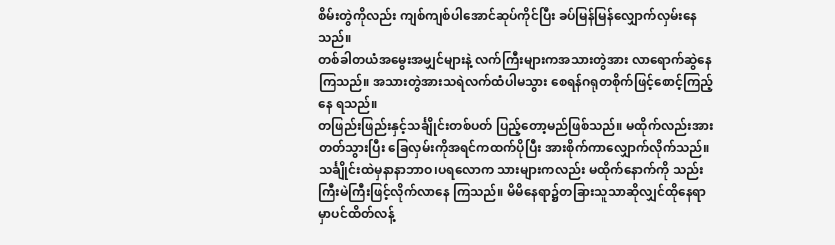စိမ်းတွဲကိုလည်း ကျစ်ကျစ်ပါအောင်ဆုပ်ကိုင်ပြီး ခပ်မြန်မြန်လျှောက်လှမ်းနေသည်။
တစ်ခါတယံအမွေးအမျှင်များနဲ့ လက်ကြီးများကအသားတွဲအား လာရောက်ဆွဲနေကြသည်။ အသားတွဲအားသရဲလက်ထံပါမသွား စေရန်ဂရုတစိုက်ဖြင့်စောင့်ကြည့်နေ ရသည်။
တဖြည်းဖြည်းနှင့်သင်္ချိုင်းတစ်ပတ် ပြည့်တော့မည်ဖြစ်သည်။ မထိုက်လည်းအားတတ်သွားပြီး ခြေလှမ်းကိုအရင်ကထက်ပိုပြီး အားစိုက်ကာလျှောက်လိုက်သည်။
သင်္ချိုင်းထဲမှနာနာဘာဝ၊ပရလောက သားများကလည်း မထိုက်နောက်ကို သည်းကြီးမဲကြီးဖြင့်လိုက်လာနေ ကြသည်။ မိမိနေရာ၌တခြားသူသာဆိုလျှင်ထိုနေရာမှာပင်ထိတ်လန့်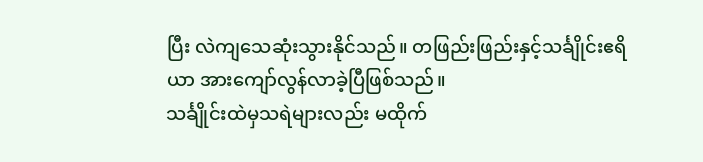ပြီး လဲကျသေဆုံးသွားနိုင်သည်။ တဖြည်းဖြည်းနှင့်သင်္ချိုင်းဧရိယာ အားကျော်လွန်လာခဲ့ပြီဖြစ်သည်။
သင်္ချိုင်းထဲမှသရဲများလည်း မထိုက်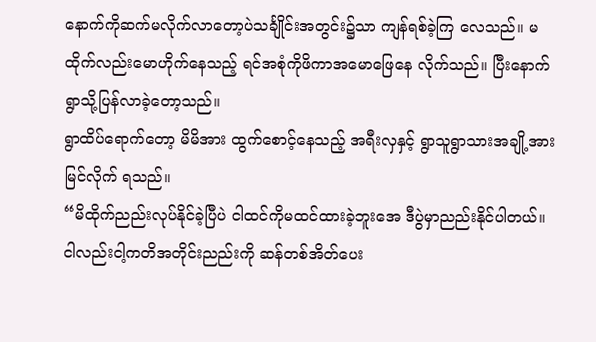နောက်ကိုဆက်မလိုက်လာတော့ပဲသင်္ချိုင်းအတွင်း၌သာ ကျန်ရစ်ခဲ့ကြ လေသည်။ မထိုက်လည်းမောဟိုက်နေသည့် ရင်အစုံကိုဖိကာအမောဖြေနေ လိုက်သည်။ ပြီးနောက်ရွာသို့ပြန်လာခဲ့တော့သည်။
ရွာထိပ်ရောက်တော့ မိမိအား ထွက်စောင့်နေသည့် အရီးလှနှင့် ရွာသူရွာသားအချို့အားမြင်လိုက် ရသည်။
“မိထိုက်ညည်းလုပ်နိုင်ခဲ့ပြီပဲ ငါထင်ကိုမထင်ထားခဲ့ဘူးအေ ဒီပွဲမှာညည်းနိုင်ပါတယ်။ ငါလည်းငါ့ကတိအတိုင်းညည်းကို ဆန်တစ်အိတ်ပေး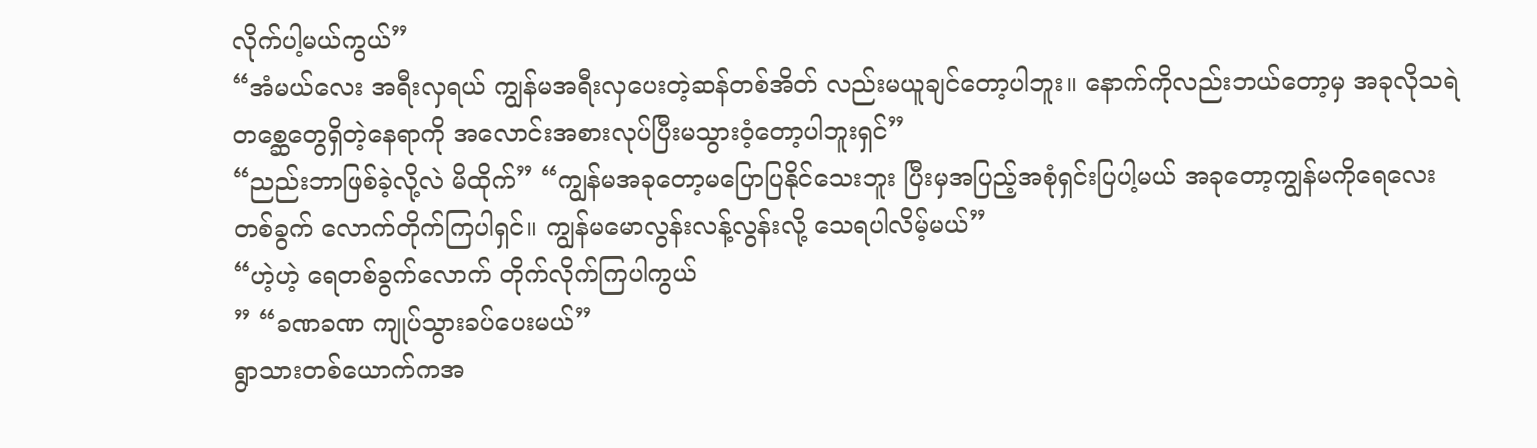လိုက်ပါ့မယ်ကွယ်”
“အံမယ်လေး အရီးလှရယ် ကျွန်မအရီးလှပေးတဲ့ဆန်တစ်အိတ် လည်းမယူချင်တော့ပါဘူး။ နောက်ကိုလည်းဘယ်တော့မှ အခုလိုသရဲတစ္ဆေတွေရှိတဲ့နေရာကို အလောင်းအစားလုပ်ပြီးမသွားဝံ့တော့ပါဘူးရှင်”
“ညည်းဘာဖြစ်ခဲ့လို့လဲ မိထိုက်” “ကျွန်မအခုတော့မပြောပြနိုင်သေးဘူး ပြီးမှအပြည့်အစုံရှင်းပြပါ့မယ် အခုတော့ကျွန်မကိုရေလေးတစ်ခွက် လောက်တိုက်ကြပါရှင်။ ကျွန်မမောလွန်းလန့်လွန်းလို့ သေရပါလိမ့်မယ်”
“ဟဲ့ဟဲ့ ရေတစ်ခွက်လောက် တိုက်လိုက်ကြပါကွယ်
” “ခဏခဏ ကျုပ်သွားခပ်ပေးမယ်”
ရွာသားတစ်ယောက်ကအ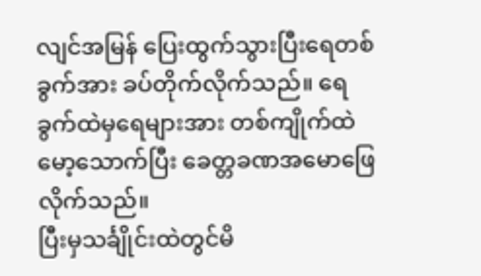လျင်အမြန် ပြေးထွက်သွားပြီးရေတစ်ခွက်အား ခပ်တိုက်လိုက်သည်။ ရေခွက်ထဲမှရေများအား တစ်ကျိုက်ထဲမော့သောက်ပြီး ခေတ္တခဏအမောဖြေလိုက်သည်။
ပြီးမှသင်္ချိုင်းထဲတွင်မိ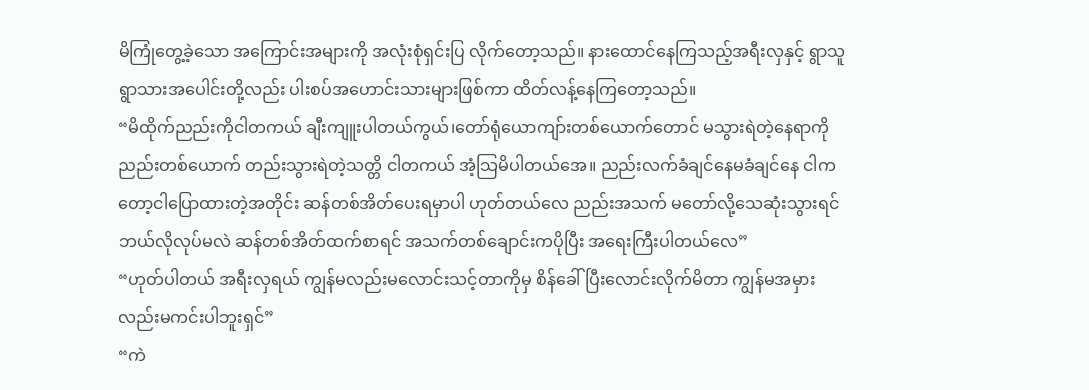မိကြုံတွေ့ခဲ့သော အကြောင်းအများကို အလုံးစုံရှင်းပြ လိုက်တော့သည်။ နားထောင်နေကြသည့်အရီးလှနှင့် ရွာသူရွာသားအပေါင်းတို့လည်း ပါးစပ်အဟောင်းသားများဖြစ်ကာ ထိတ်လန့်နေကြတော့သည်။
“မိထိုက်ညည်းကိုငါတကယ် ချီးကျူးပါတယ်ကွယ်၊တော်ရုံယောကျာ်းတစ်ယောက်တောင် မသွားရဲတဲ့နေရာကိုညည်းတစ်ယောက် တည်းသွားရဲတဲ့သတ္တိ ငါတကယ် အံ့သြမိပါတယ်အေ။ ညည်းလက်ခံချင်နေမခံချင်နေ ငါကတော့ငါပြောထားတဲ့အတိုင်း ဆန်တစ်အိတ်ပေးရမှာပါ ဟုတ်တယ်လေ ညည်းအသက် မတော်လို့သေဆုံးသွားရင် ဘယ်လိုလုပ်မလဲ ဆန်တစ်အိတ်ထက်စာရင် အသက်တစ်ချောင်းကပိုပြီး အရေးကြီးပါတယ်လေ”
“ဟုတ်ပါတယ် အရီးလှရယ် ကျွန်မလည်းမလောင်းသင့်တာကိုမှ စိန်ခေါ်ပြီးလောင်းလိုက်မိတာ ကျွန်မအမှားလည်းမကင်းပါဘူးရှင်”
“ကဲ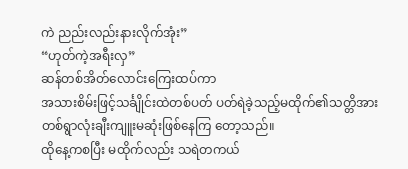ကဲ ညည်းလည်းနားလိုက်အုံး”
“ဟုတ်ကဲ့အရီးလှ”
ဆန်တစ်အိတ်လောင်းကြေးထပ်ကာ
အသားစိမ်းဖြင့်သင်္ချိုင်းထဲတစ်ပတ် ပတ်ရဲခဲ့သည့်မထိုက်၏သတ္တိအား တစ်ရွာလုံးချီးကျူးမဆုံးဖြစ်နေကြ တော့သည်။
ထိုနေ့ကစပြီး မထိုက်လည်း သရဲတကယ်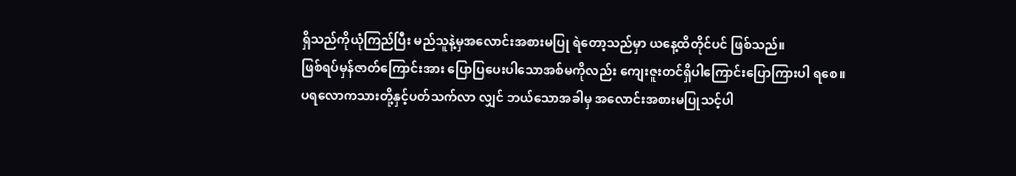ရှိသည်ကိုယုံကြည်ပြီး မည်သူနဲ့မှအလောင်းအစားမပြု ရဲတော့သည်မှာ ယနေ့ထိတိုင်ပင် ဖြစ်သည်။
ဖြစ်ရပ်မှန်ဇာတ်ကြောင်းအား ပြောပြပေးပါသောအစ်မကိုလည်း ကျေးဇူးတင်ရှိပါကြောင်းပြောကြားပါ ရစေ။
ပရလောကသားတို့နှင့်ပတ်သက်လာ လျှင် ဘယ်သောအခါမှ အလောင်းအစားမပြုသင့်ပါ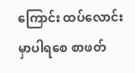ကြောင်း ထပ်လောင်းမှာပါရစေ စာဖတ်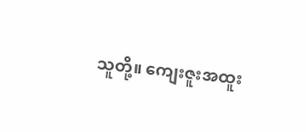သူတို့။ ကျေးဇူးအထူး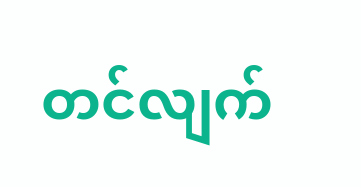တင်လျက်